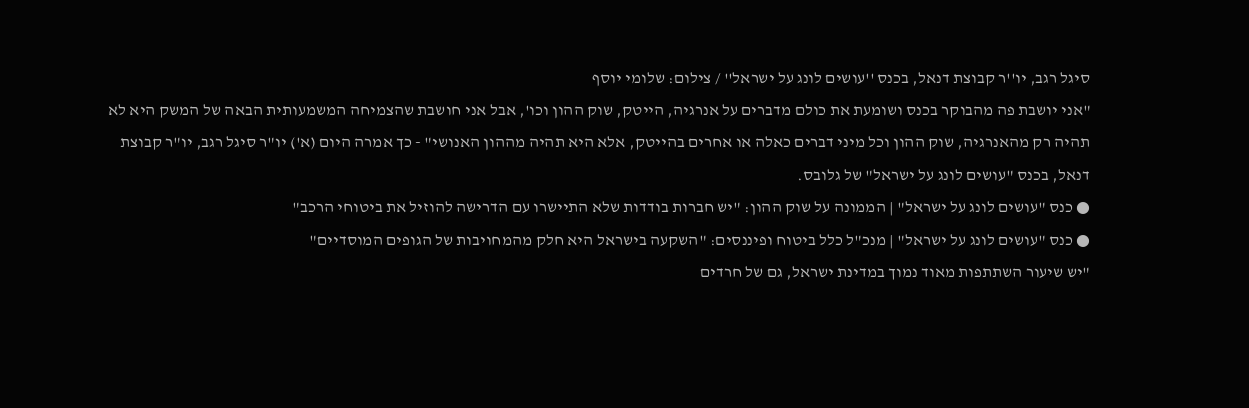סיגל רגב, יו''ר קבוצת דנאל, בכנס ''עושים לונג על ישראל'' / צילום: שלומי יוסף
"אני יושבת פה מהבוקר בכנס ושומעת את כולם מדברים על אנרגיה, הייטק, שוק ההון וכו', אבל אני חושבת שהצמיחה המשמעותית הבאה של המשק היא לא תהיה רק מהאנרגיה, שוק ההון וכל מיני דברים כאלה או אחרים בהייטק, אלא היא תהיה מההון האנושי" - כך אמרה היום (א') יו"ר סיגל רגב, יו"ר קבוצת דנאל, בכנס "עושים לונג על ישראל" של גלובס.
● כנס "עושים לונג על ישראל" | הממונה על שוק ההון: "יש חברות בודדות שלא התיישרו עם הדרישה להוזיל את ביטוחי הרכב"
● כנס "עושים לונג על ישראל" | מנכ"ל כלל ביטוח ופיננסים: "השקעה בישראל היא חלק מהמחויבות של הגופים המוסדיים"
"יש שיעור השתתפות מאוד נמוך במדינת ישראל, גם של חרדים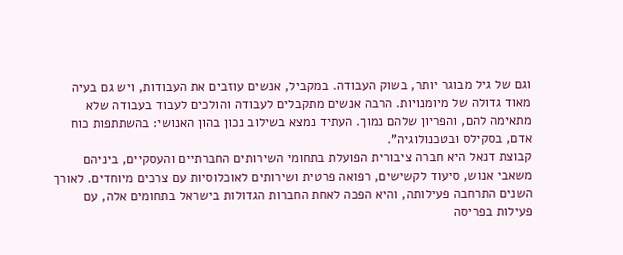וגם של גיל מבוגר יותר, בשוק העבודה. במקביל, אנשים עוזבים את העבודות, ויש גם בעיה מאוד גדולה של מיומנויות. הרבה אנשים מתקבלים לעבודה והולכים לעבוד בעבודה שלא מתאימה להם, והפריון שלהם נמוך. העתיד נמצא בשילוב נכון בהון האנושי: בהשתתפות כוח אדם, בסקילס ובטכנולוגיה".
קבוצת דנאל היא חברה ציבורית הפועלת בתחומי השירותים החברתיים והעסקיים, ביניהם משאבי אנוש, סיעוד לקשישים, רפואה פרטית ושירותים לאוכלוסיות עם צרכים מיוחדים. לאורך השנים התרחבה פעילותה, והיא הפכה לאחת החברות הגדולות בישראל בתחומים אלה, עם פעילות בפריסה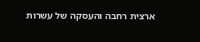ארצית רחבה והעסקה של עשרות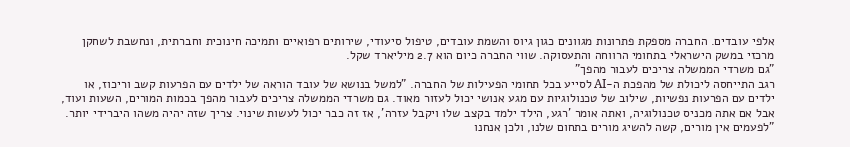אלפי עובדים. החברה מספקת פתרונות מגוונים כגון גיוס והשמת עובדים, טיפול סיעודי, שירותים רפואיים ותמיכה חינוכית וחברתית, ונחשבת לשחקן מרכזי במשק הישראלי בתחומי הרווחה והתעסוקה. שווי החברה כיום הוא 2.7 מיליארד שקל.
"גם משרדי הממשלה צריכים לעבור מהפך"
רגב התייחסה ליכולת של מהפכת ה-AI לסייע בכל תחומי הפעילות של החברה. "למשל בנושא של עובד הוראה של ילדים עם הפרעות קשב וריכוז, או ילדים עם הפרעות נפשיות, שילוב של טכנולוגיות עם מגע אנושי יכול לעזור מאוד. גם משרדי הממשלה צריכים לעבור מהפך בכמות המורים, השעות ועוד, אבל אם אתה מכניס טכנולוגיה, ואתה אומר 'רגע, הילד ילמד בקצב שלו ויקבל עזרה', אז זה כבר יכול לעשות שינוי. צריך שזה יהיה משהו היברידי יותר.
"לפעמים אין מורים, קשה להשיג מורים בתחום שלנו, ולכן אנחנו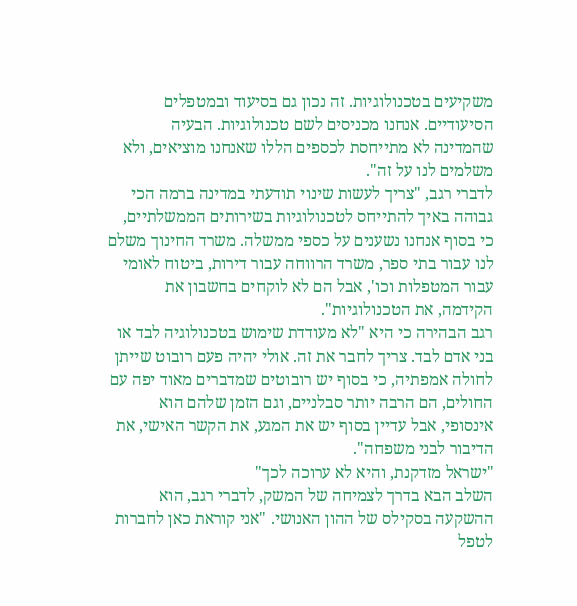משקיעים בטכנולוגיות. זה נכון גם בסיעוד ובמטפלים הסיעודיים. אנחנו מכניסים לשם טכנולוגיות. הבעיה שהמדינה לא מתייחסת לכספים הללו שאנחנו מוציאים, ולא משלמים לנו על זה".
לדברי רגב, "צריך לעשות שינוי תודעתי במדינה ברמה הכי גבוהה באיך להתייחס לטכנולוגיות בשירותים הממשלתיים, כי בסוף אנחנו נשענים על כספי ממשלה. משרד החינוך משלם לנו עבור בתי ספר, משרד הרווחה עבור דירות, ביטוח לאומי עבור המטפלות וכו', אבל הם לא לוקחים בחשבון את הקידמה, את הטכנולוגיות".
רגב הבהירה כי היא "לא מעודדת שימוש בטכנולוגיה לבד או בני אדם לבד. צריך לחבר את זה. אולי יהיה פעם רובוט שייתן לחולה אמפתיה, כי בסוף יש רובוטים שמדברים מאוד יפה עם החולים, הם הרבה יותר סבלניים, וגם הזמן שלהם הוא אינסופי, אבל עדיין בסוף יש את המגע, את הקשר האישי, את הדיבור לבני משפחה".
"ישראל מזדקנת, והיא לא ערוכה לכך"
השלב הבא בדרך לצמיחה של המשק, לדברי רגב, הוא ההשקעה בסקילס של ההון האנושי. "אני קוראת כאן לחברות לטפל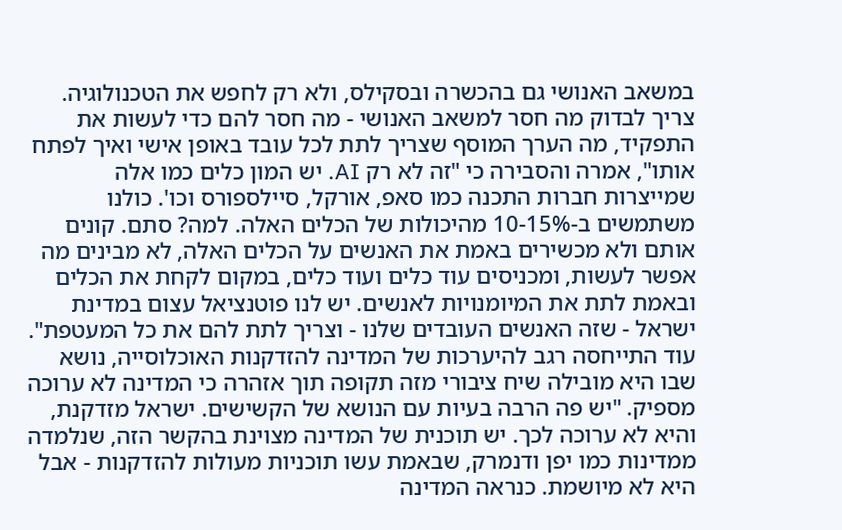במשאב האנושי גם בהכשרה ובסקילס, ולא רק לחפש את הטכנולוגיה. צריך לבדוק מה חסר למשאב האנושי - מה חסר להם כדי לעשות את התפקיד, מה הערך המוסף שצריך לתת לכל עובד באופן אישי ואיך לפתח אותו", אמרה והסבירה כי "זה לא רק AI. יש המון כלים כמו אלה שמייצרות חברות התכנה כמו סאפ, אורקל, סיילספורס וכו'. כולנו משתמשים ב-10-15% מהיכולות של הכלים האלה. למה? סתם. קונים אותם ולא מכשירים באמת את האנשים על הכלים האלה, לא מבינים מה אפשר לעשות, ומכניסים עוד כלים ועוד כלים, במקום לקחת את הכלים ובאמת לתת את המיומנויות לאנשים. יש לנו פוטנציאל עצום במדינת ישראל - שזה האנשים העובדים שלנו - וצריך לתת להם את כל המעטפת".
עוד התייחסה רגב להיערכות של המדינה להזדקנות האוכלוסייה, נושא שבו היא מובילה שיח ציבורי מזה תקופה תוך אזהרה כי המדינה לא ערוכה מספיק. "יש פה הרבה בעיות עם הנושא של הקשישים. ישראל מזדקנת, והיא לא ערוכה לכך. יש תוכנית של המדינה מצוינת בהקשר הזה, שנלמדה ממדינות כמו יפן ודנמרק, שבאמת עשו תוכניות מעולות להזדקנות - אבל היא לא מיושמת. כנראה המדינה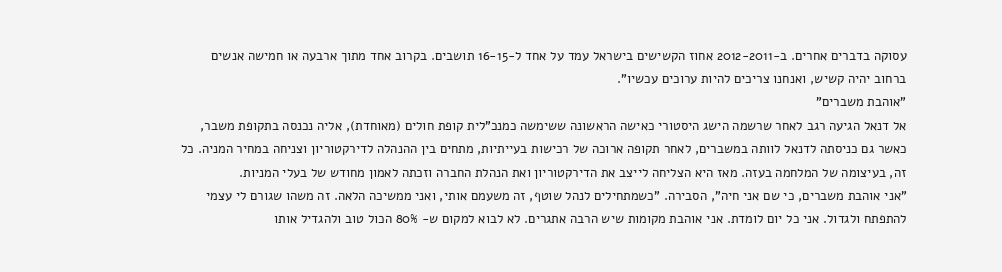עסוקה בדברים אחרים. ב-2012-2011 אחוז הקשישים בישראל עמד על אחד ל-16-15 תושבים. בקרוב אחד מתוך ארבעה או חמישה אנשים ברחוב יהיה קשיש, ואנחנו צריכים להיות ערוכים עכשיו".
"אוהבת משברים"
אל דנאל הגיעה רגב לאחר שרשמה הישג היסטורי כאישה הראשונה ששימשה כמנכ"לית קופת חולים (מאוחדת), אליה נכנסה בתקופת משבר, כאשר גם כניסתה לדנאל לוותה במשברים, לאחר תקופה ארוכה של רכישות בעייתיות, מתחים בין ההנהלה לדירקטוריון וצניחה במחיר המניה. כל זה, בעיצומה של המלחמה בעזה. מאז היא הצליחה לייצב את הדירקטוריון ואת הנהלת החברה וזכתה לאמון מחודש של בעלי המניות.
"אני אוהבת משברים, כי שם אני חיה", הסבירה. "כשמתחילים לנהל שוטף, זה משעמם אותי, ואני ממשיכה הלאה. זה משהו שגורם לי עצמי להתפתח ולגדול. אני כל יום לומדת. אני אוהבת מקומות שיש הרבה אתגרים. לא לבוא למקום ש- 80% הכול טוב ולהגדיל אותו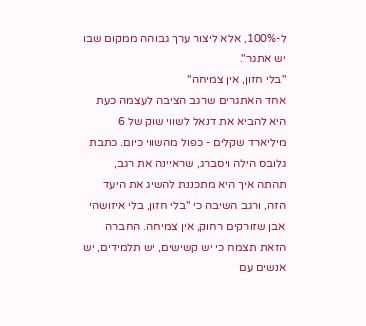ל-100%, אלא ליצור ערך גבוהה ממקום שבו יש אתגר".
"בלי חזון, אין צמיחה"
אחד האתגרים שרגב הציבה לעצמה כעת היא להביא את דנאל לשווי שוק של 6 מיליארד שקלים - כפול מהשווי כיום. כתבת גלובס הילה ויסברג, שראיינה את רגב, תהתה איך היא מתכננת להשיג את היעד הזה, ורגב השיבה כי "בלי חזון, בלי איזושהי אבן שזורקים רחוק, אין צמיחה. החברה הזאת תצמח כי יש קשישים, יש תלמידים, יש אנשים עם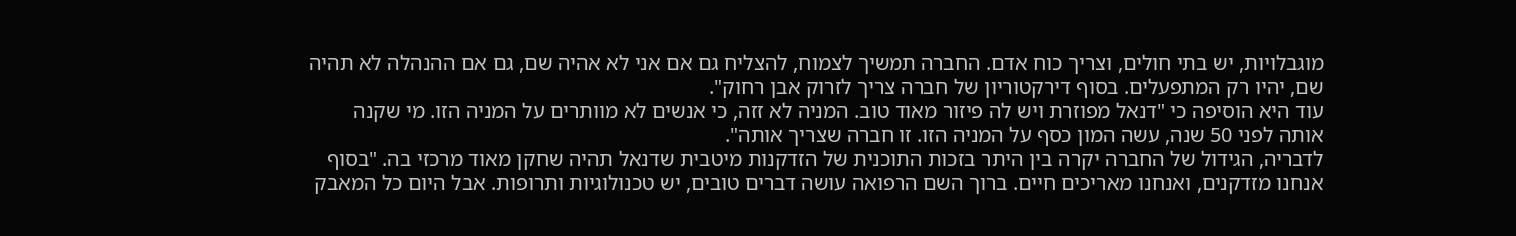מוגבלויות, יש בתי חולים, וצריך כוח אדם. החברה תמשיך לצמוח, להצליח גם אם אני לא אהיה שם, גם אם ההנהלה לא תהיה שם, יהיו רק המתפעלים. בסוף דירקטוריון של חברה צריך לזרוק אבן רחוק".
עוד היא הוסיפה כי "דנאל מפוזרת ויש לה פיזור מאוד טוב. המניה לא זזה, כי אנשים לא מוותרים על המניה הזו. מי שקנה אותה לפני 50 שנה, עשה המון כסף על המניה הזו. זו חברה שצריך אותה".
לדבריה, הגידול של החברה יקרה בין היתר בזכות התוכנית של הזדקנות מיטבית שדנאל תהיה שחקן מאוד מרכזי בה. "בסוף אנחנו מזדקנים, ואנחנו מאריכים חיים. ברוך השם הרפואה עושה דברים טובים, יש טכנולוגיות ותרופות. אבל היום כל המאבק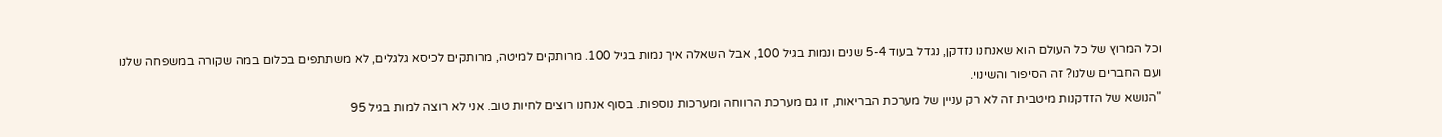וכל המרוץ של כל העולם הוא שאנחנו נזדקן, נגדל בעוד 5-4 שנים ונמות בגיל 100, אבל השאלה איך נמות בגיל 100. מרותקים למיטה, מרותקים לכיסא גלגלים, לא משתתפים בכלום במה שקורה במשפחה שלנו ועם החברים שלנו? זה הסיפור והשינוי.
"הנושא של הזדקנות מיטבית זה לא רק עניין של מערכת הבריאות, זו גם מערכת הרווחה ומערכות נוספות. בסוף אנחנו רוצים לחיות טוב. אני לא רוצה למות בגיל 95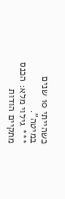כשהייתי 10 שנים במיטה".
*** גילוי מלא: הכנס מתקיים הודות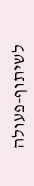לשיתוף-פעולה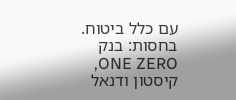עם כלל ביטוח. בחסות: בנק ONE ZERO, קיסטון ודנאל